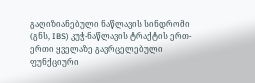გაღიზიანებული ნაწლავის სინდრომი (გნს, IBS) კუჭ-ნაწლავის ტრაქტის ერთ-ერთი ყველაზე გავრცელებული ფუნქციური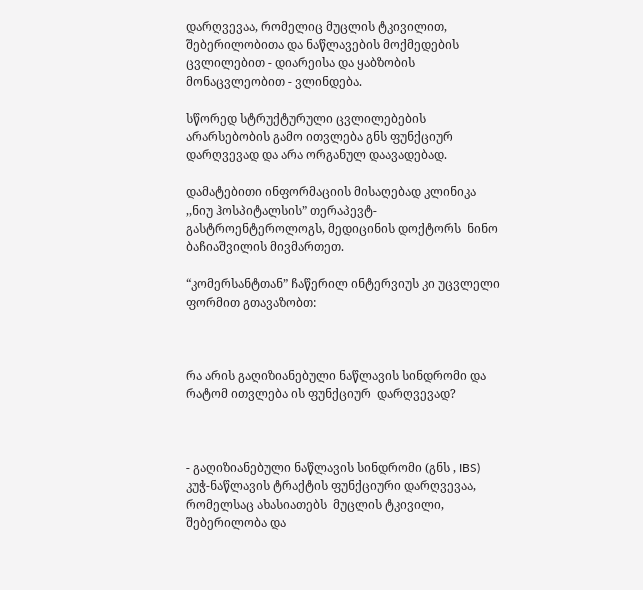დარღვევაა, რომელიც მუცლის ტკივილით, შებერილობითა და ნაწლავების მოქმედების ცვლილებით - დიარეისა და ყაბზობის მონაცვლეობით - ვლინდება.

სწორედ სტრუქტურული ცვლილებების არარსებობის გამო ითვლება გნს ფუნქციურ დარღვევად და არა ორგანულ დაავადებად.

დამატებითი ინფორმაციის მისაღებად კლინიკა ,,ნიუ ჰოსპიტალსის” თერაპევტ-გასტროენტეროლოგს, მედიცინის დოქტორს  ნინო ბაჩიაშვილის მივმართეთ.

“კომერსანტთან” ჩაწერილ ინტერვიუს კი უცვლელი ფორმით გთავაზობთ:



რა არის გაღიზიანებული ნაწლავის სინდრომი და რატომ ითვლება ის ფუნქციურ  დარღვევად?



- გაღიზიანებული ნაწლავის სინდრომი (გნს , IBS) კუჭ-ნაწლავის ტრაქტის ფუნქციური დარღვევაა, რომელსაც ახასიათებს  მუცლის ტკივილი, შებერილობა და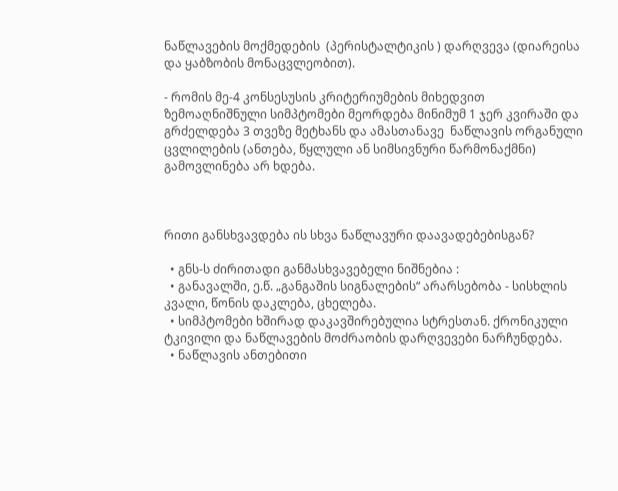ნაწლავების მოქმედების  (პერისტალტიკის ) დარღვევა (დიარეისა და ყაბზობის მონაცვლეობით).

- რომის მე-4 კონსესუსის კრიტერიუმების მიხედვით ზემოაღნიშნული სიმპტომები მეორდება მინიმუმ 1 ჯერ კვირაში და გრძელდება 3 თვეზე მეტხანს და ამასთანავე  ნაწლავის ორგანული ცვლილების (ანთება, წყლული ან სიმსივნური წარმონაქმნი) გამოვლინება არ ხდება.



რითი განსხვავდება ის სხვა ნაწლავური დაავადებებისგან?

  • გნს-ს ძირითადი განმასხვავებელი ნიშნებია :
  • განავალში, ე.წ. „განგაშის სიგნალების“ არარსებობა - სისხლის კვალი, წონის დაკლება, ცხელება.
  • სიმპტომები ხშირად დაკავშირებულია სტრესთან. ქრონიკული ტკივილი და ნაწლავების მოძრაობის დარღვევები ნარჩუნდება.
  • ნაწლავის ანთებითი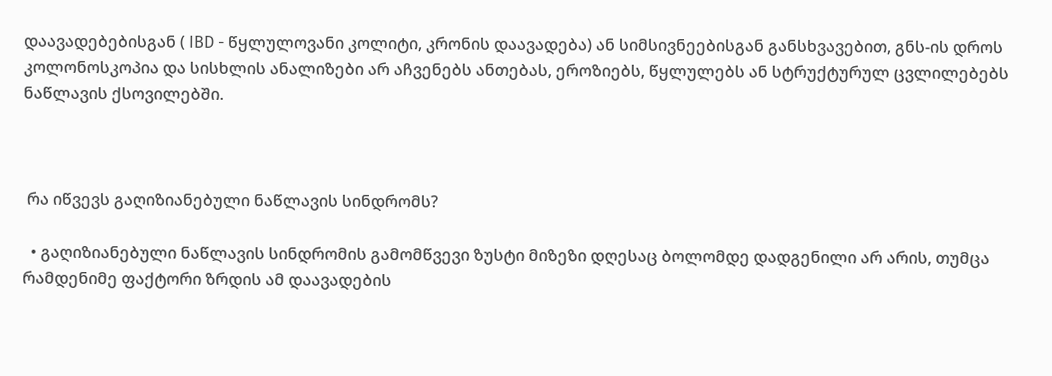დაავადებებისგან ( IBD - წყლულოვანი კოლიტი, კრონის დაავადება) ან სიმსივნეებისგან განსხვავებით, გნს-ის დროს კოლონოსკოპია და სისხლის ანალიზები არ აჩვენებს ანთებას, ეროზიებს, წყლულებს ან სტრუქტურულ ცვლილებებს ნაწლავის ქსოვილებში.



 რა იწვევს გაღიზიანებული ნაწლავის სინდრომს?

  • გაღიზიანებული ნაწლავის სინდრომის გამომწვევი ზუსტი მიზეზი დღესაც ბოლომდე დადგენილი არ არის, თუმცა რამდენიმე ფაქტორი ზრდის ამ დაავადების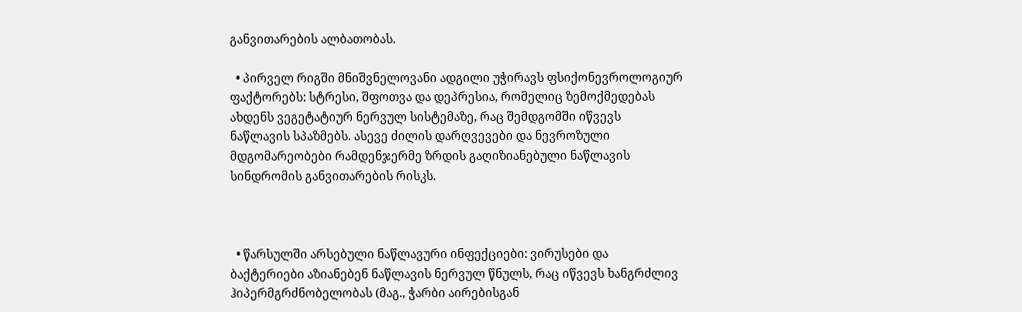განვითარების ალბათობას.

  • პირველ რიგში მნიშვნელოვანი ადგილი უჭირავს ფსიქონევროლოგიურ ფაქტორებს: სტრესი, შფოთვა და დეპრესია, რომელიც ზემოქმედებას ახდენს ვეგეტატიურ ნერვულ სისტემაზე, რაც შემდგომში იწვევს ნაწლავის სპაზმებს. ასევე ძილის დარღვევები და ნევროზული მდგომარეობები რამდენჯერმე ზრდის გაღიზიანებული ნაწლავის სინდრომის განვითარების რისკს.



  • წარსულში არსებული ნაწლავური ინფექციები: ვირუსები და ბაქტერიები აზიანებენ ნაწლავის ნერვულ წნულს, რაც იწვევს ხანგრძლივ ჰიპერმგრძნობელობას (მაგ., ჭარბი აირებისგან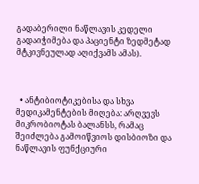გადაბერილი ნაწლავის კედელი გადაიჭიმება და პაციენტი ზედმეტად მტკივნეულად აღიქვამს ამას).



  • ანტიბიოტიკებისა და სხვა მედიკამენტების მიღება: არღვევს მიკრობიოტას ბალანსს, რამაც შეიძლება გამოიწვიოს დისბიოზი და ნაწლავის ფუნქციური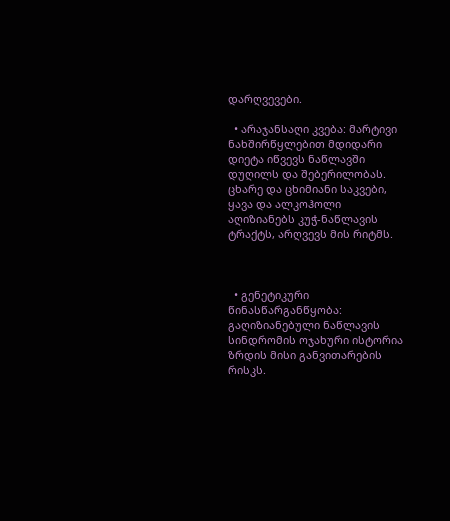დარღვევები.

  • არაჯანსაღი კვება: მარტივი ნახშირწყლებით მდიდარი დიეტა იწვევს ნაწლავში დუღილს და შებერილობას. ცხარე და ცხიმიანი საკვები, ყავა და ალკოჰოლი აღიზიანებს კუჭ-ნაწლავის ტრაქტს, არღვევს მის რიტმს.



  • გენეტიკური წინასწარგანწყობა: გაღიზიანებული ნაწლავის სინდრომის ოჯახური ისტორია ზრდის მისი განვითარების რისკს.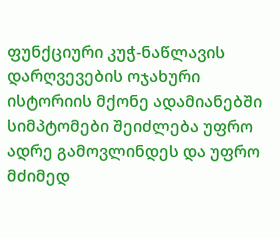ფუნქციური კუჭ-ნაწლავის დარღვევების ოჯახური ისტორიის მქონე ადამიანებში სიმპტომები შეიძლება უფრო ადრე გამოვლინდეს და უფრო მძიმედ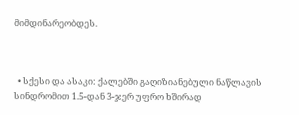მიმდინარეობდეს.



  • სქესი და ასაკი: ქალებში გაღიზიანებული ნაწლავის სინდრომით 1.5-დან 3-ჯერ უფრო ხშირად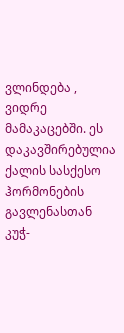ვლინდება , ვიდრე მამაკაცებში. ეს დაკავშირებულია ქალის სასქესო ჰორმონების გავლენასთან კუჭ-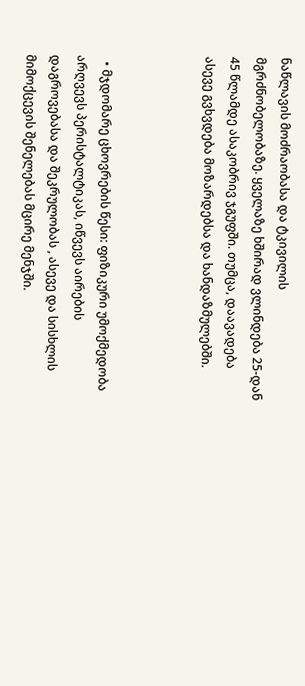ნაწლავის მოძრაობასა და ტკივილის მგრძნობელობაზე. ყველაზე ხშირად ვლინდება 25-დან 45 წლამდე ასაკობრივ ჯგუფში. თუმცა, დაავადება ასევე გვხვდება მოზარდებსა და ხანდაზმულებში.



  • მჯდომარე ცხოვრების წესი: ფიზიკური უმოქმედობა არღვევს პერისტალტიკას, იწვევს აირების დაგროვებასა და შეკრულობას , ასევე და სისხლის მიმოქცევის შენელებას მცირე მენჯში.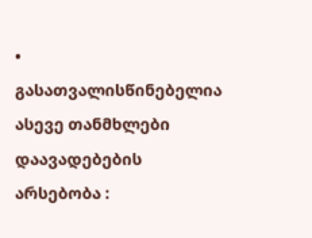• გასათვალისწინებელია ასევე თანმხლები დაავადებების არსებობა :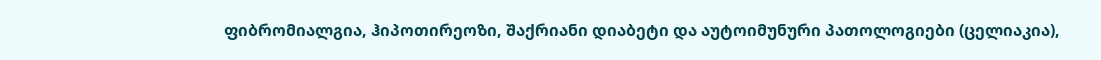ფიბრომიალგია, ჰიპოთირეოზი, შაქრიანი დიაბეტი და აუტოიმუნური პათოლოგიები (ცელიაკია),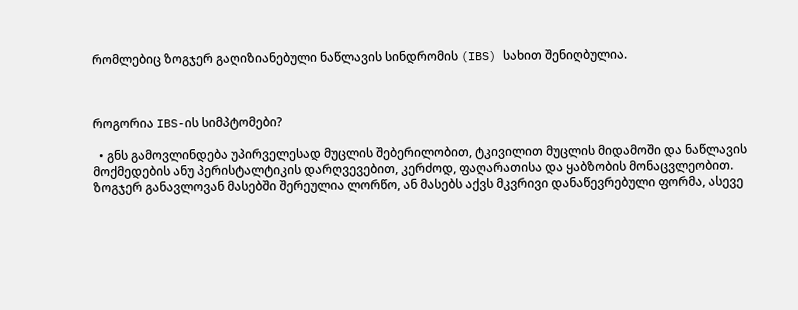რომლებიც ზოგჯერ გაღიზიანებული ნაწლავის სინდრომის (IBS) სახით შენიღბულია.



როგორია IBS-ის სიმპტომები?

  • გნს გამოვლინდება უპირველესად მუცლის შებერილობით, ტკივილით მუცლის მიდამოში და ნაწლავის მოქმედების ანუ პერისტალტიკის დარღვევებით, კერძოდ, ფაღარათისა და ყაბზობის მონაცვლეობით. ზოგჯერ განავლოვან მასებში შერეულია ლორწო, ან მასებს აქვს მკვრივი დანაწევრებული ფორმა, ასევე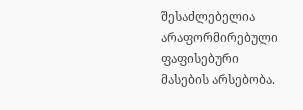შესაძლებელია არაფორმირებული ფაფისებური მასების არსებობა.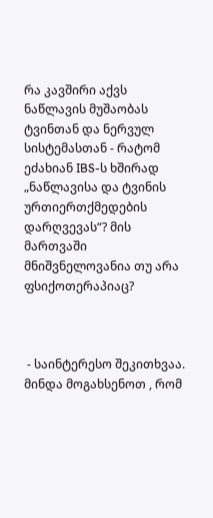რა კავშირი აქვს ნაწლავის მუშაობას ტვინთან და ნერვულ სისტემასთან - რატომ ეძახიან IBS-ს ხშირად „ნაწლავისა და ტვინის ურთიერთქმედების დარღვევას“? მის მართვაში მნიშვნელოვანია თუ არა ფსიქოთერაპიაც?



 - საინტერესო შეკითხვაა.  მინდა მოგახსენოთ , რომ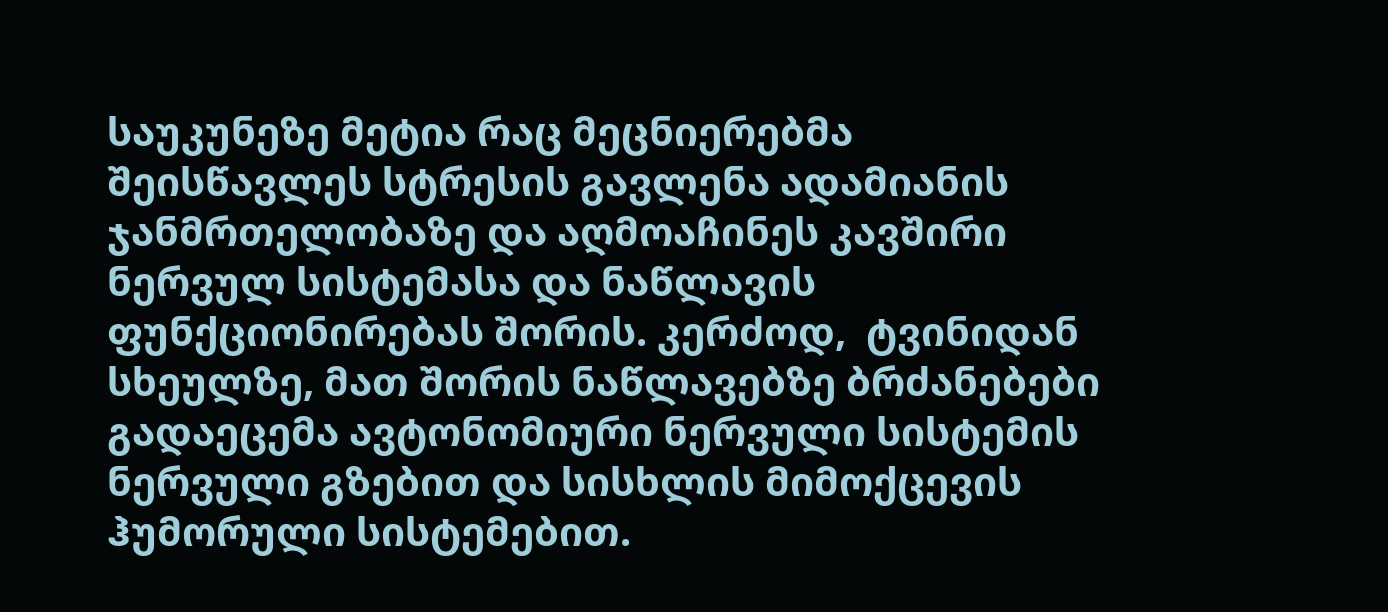საუკუნეზე მეტია რაც მეცნიერებმა შეისწავლეს სტრესის გავლენა ადამიანის ჯანმრთელობაზე და აღმოაჩინეს კავშირი ნერვულ სისტემასა და ნაწლავის ფუნქციონირებას შორის. კერძოდ,  ტვინიდან სხეულზე, მათ შორის ნაწლავებზე ბრძანებები გადაეცემა ავტონომიური ნერვული სისტემის ნერვული გზებით და სისხლის მიმოქცევის ჰუმორული სისტემებით.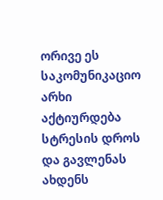ორივე ეს საკომუნიკაციო არხი აქტიურდება სტრესის დროს და გავლენას ახდენს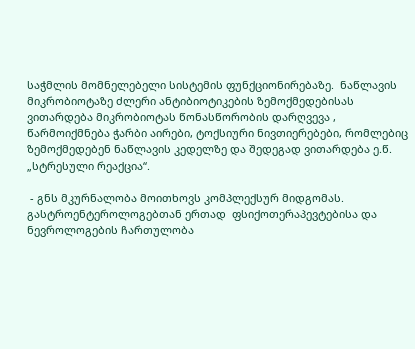საჭმლის მომნელებელი სისტემის ფუნქციონირებაზე.  ნაწლავის მიკრობიოტაზე ძლერი ანტიბიოტიკების ზემოქმედებისას ვითარდება მიკრობიოტას წონასწორობის დარღვევა , წარმოიქმნება ჭარბი აირები, ტოქსიური ნივთიერებები, რომლებიც ზემოქმედებენ ნაწლავის კედელზე და შედეგად ვითარდება ე.წ. „სტრესული რეაქცია“.

 - გნს მკურნალობა მოითხოვს კომპლექსურ მიდგომას.  გასტროენტეროლოგებთან ერთად  ფსიქოთერაპევტებისა და ნევროლოგების ჩართულობა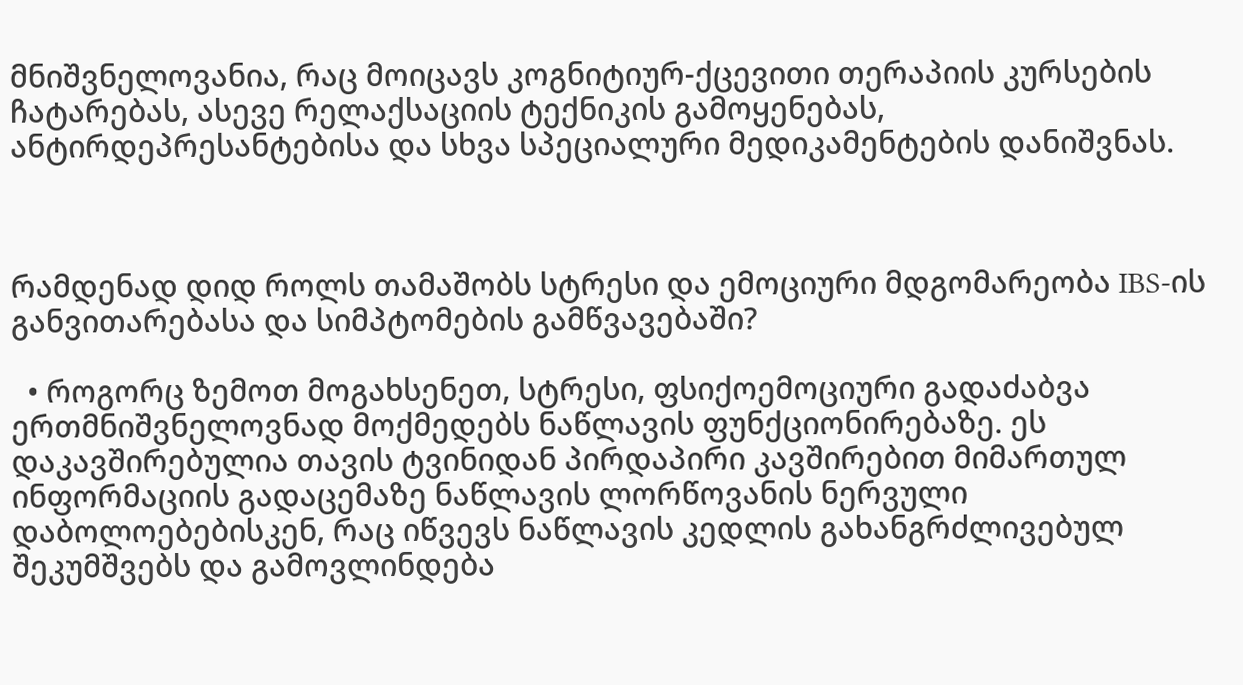მნიშვნელოვანია, რაც მოიცავს კოგნიტიურ-ქცევითი თერაპიის კურსების ჩატარებას, ასევე რელაქსაციის ტექნიკის გამოყენებას,  ანტირდეპრესანტებისა და სხვა სპეციალური მედიკამენტების დანიშვნას.



რამდენად დიდ როლს თამაშობს სტრესი და ემოციური მდგომარეობა IBS-ის განვითარებასა და სიმპტომების გამწვავებაში?

  • როგორც ზემოთ მოგახსენეთ, სტრესი, ფსიქოემოციური გადაძაბვა ერთმნიშვნელოვნად მოქმედებს ნაწლავის ფუნქციონირებაზე. ეს დაკავშირებულია თავის ტვინიდან პირდაპირი კავშირებით მიმართულ ინფორმაციის გადაცემაზე ნაწლავის ლორწოვანის ნერვული დაბოლოებებისკენ, რაც იწვევს ნაწლავის კედლის გახანგრძლივებულ შეკუმშვებს და გამოვლინდება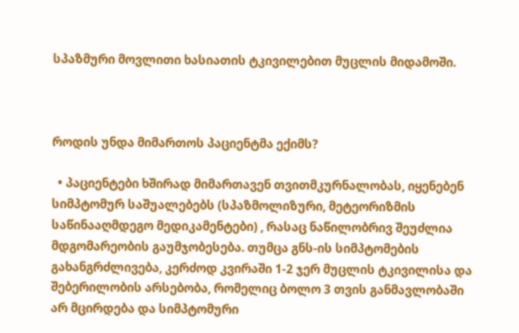სპაზმური მოვლითი ხასიათის ტკივილებით მუცლის მიდამოში.



როდის უნდა მიმართოს პაციენტმა ექიმს?

  • პაციენტები ხშირად მიმართავენ თვითმკურნალობას, იყენებენ სიმპტომურ საშუალებებს (სპაზმოლიზური, მეტეორიზმის საწინააღმდეგო მედიკამენტები) , რასაც ნაწილობრივ შეუძლია მდგომარეობის გაუმჯობესება. თუმცა გნს-ის სიმპტომების გახანგრძლივება, კერძოდ კვირაში 1-2 ჯერ მუცლის ტკივილისა და შებერილობის არსებობა, რომელიც ბოლო 3 თვის განმავლობაში არ მცირდება და სიმპტომური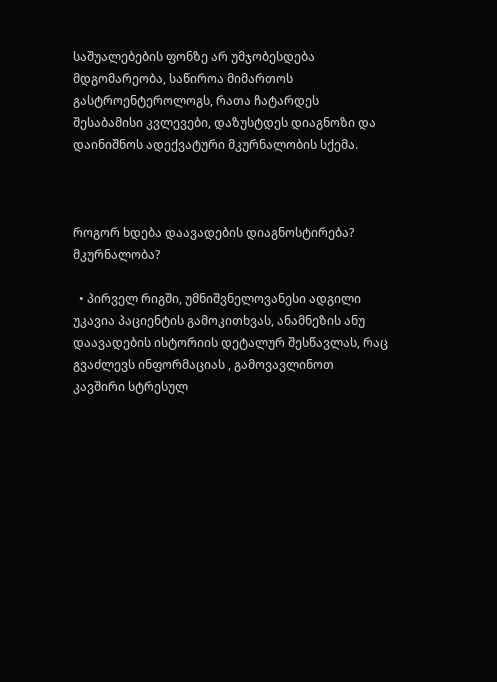საშუალებების ფონზე არ უმჯობესდება მდგომარეობა, საწიროა მიმართოს გასტროენტეროლოგს, რათა ჩატარდეს შესაბამისი კვლევები, დაზუსტდეს დიაგნოზი და დაინიშნოს ადექვატური მკურნალობის სქემა.



როგორ ხდება დაავადების დიაგნოსტირება? მკურნალობა?

  • პირველ რიგში, უმნიშვნელოვანესი ადგილი უკავია პაციენტის გამოკითხვას, ანამნეზის ანუ დაავადების ისტორიის დეტალურ შესწავლას, რაც გვაძლევს ინფორმაციას , გამოვავლინოთ კავშირი სტრესულ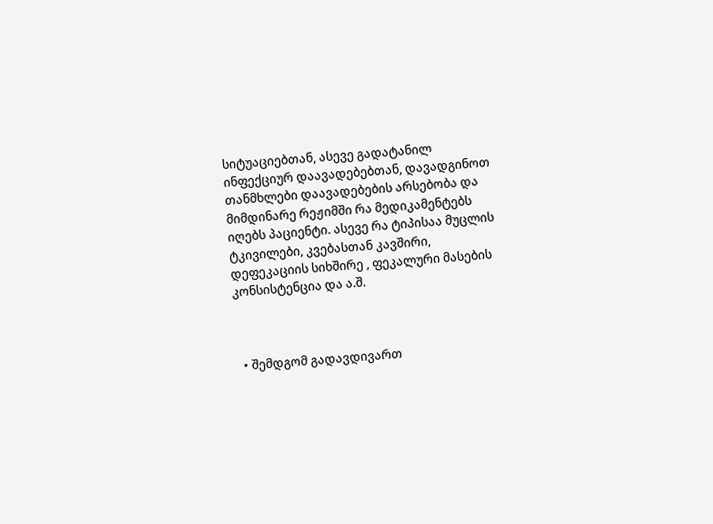სიტუაციებთან, ასევე გადატანილ ინფექციურ დაავადებებთან, დავადგინოთ თანმხლები დაავადებების არსებობა და მიმდინარე რეჟიმში რა მედიკამენტებს იღებს პაციენტი. ასევე რა ტიპისაა მუცლის ტკივილები, კვებასთან კავშირი, დეფეკაციის სიხშირე , ფეკალური მასების კონსისტენცია და ა.შ.



  • შემდგომ გადავდივართ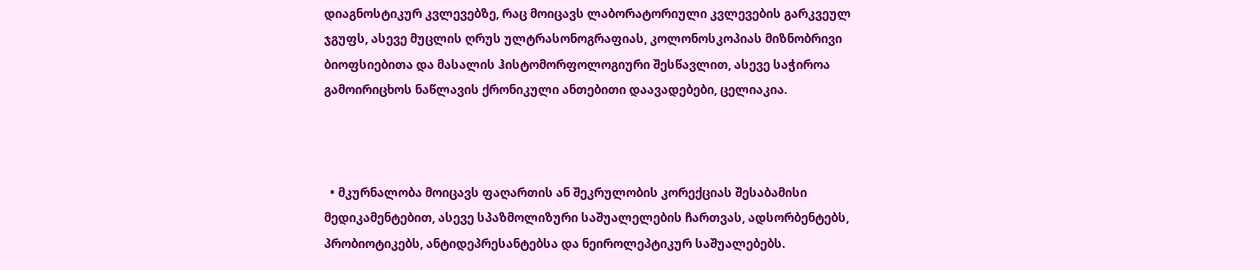დიაგნოსტიკურ კვლევებზე, რაც მოიცავს ლაბორატორიული კვლევების გარკვეულ ჯგუფს, ასევე მუცლის ღრუს ულტრასონოგრაფიას, კოლონოსკოპიას მიზნობრივი ბიოფსიებითა და მასალის ჰისტომორფოლოგიური შესწავლით, ასევე საჭიროა გამოირიცხოს ნაწლავის ქრონიკული ანთებითი დაავადებები, ცელიაკია.



  • მკურნალობა მოიცავს ფაღართის ან შეკრულობის კორექციას შესაბამისი მედიკამენტებით, ასევე სპაზმოლიზური საშუალელების ჩართვას, ადსორბენტებს, პრობიოტიკებს, ანტიდეპრესანტებსა და ნეიროლეპტიკურ საშუალებებს.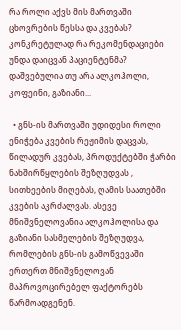რა როლი აქვს მის მართვაში ცხოვრების წესსა და კვებას? კონკრეტულად რა რეკომენდაციები უნდა დაიცვან პაციენტენმა? დაშვებულია თუ არა ალკოჰოლი, კოფეინი, გაზიანი...

  • გნს-ის მართვაში უდიდესი როლი ენიჭება კვების რეჟიმის დაცვას, წილადურ კვებას, პროდუქტებში ჭარბი ნახშირწყლების შეზღუდვას , სითხეების მიღებას, ღამის საათებში კვების აკრძალვას. ასევე მნიშვნელოვანია ალკოჰოლისა და გაზიანი სასმელების შეზღუდვა, რომლების გნს-ის გამოწვევაში ერთერთ მნიშვნელოვან მაპროვოცირებელ ფაქტორებს წარმოადგენენ.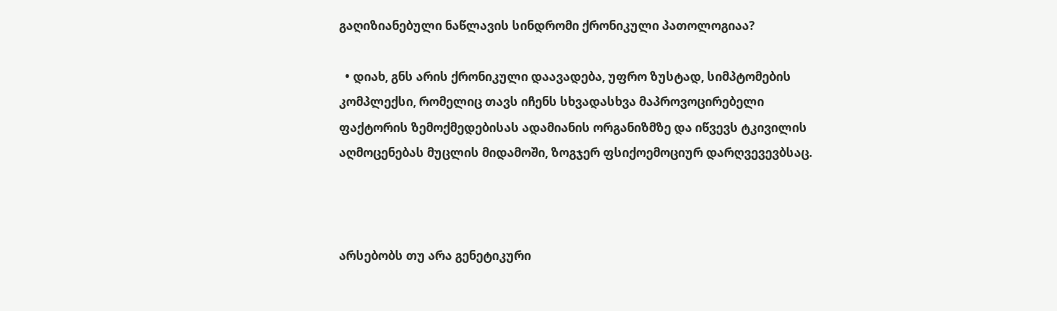გაღიზიანებული ნაწლავის სინდრომი ქრონიკული პათოლოგიაა?

  • დიახ, გნს არის ქრონიკული დაავადება, უფრო ზუსტად, სიმპტომების კომპლექსი, რომელიც თავს იჩენს სხვადასხვა მაპროვოცირებელი ფაქტორის ზემოქმედებისას ადამიანის ორგანიზმზე და იწვევს ტკივილის აღმოცენებას მუცლის მიდამოში, ზოგჯერ ფსიქოემოციურ დარღვევევბსაც.



არსებობს თუ არა გენეტიკური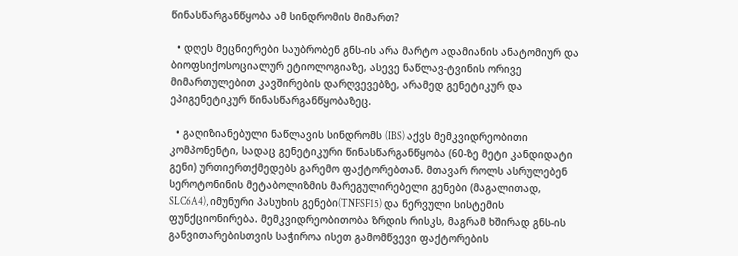წინასწარგანწყობა ამ სინდრომის მიმართ?

  • დღეს მეცნიერები საუბრობენ გნს-ის არა მარტო ადამიანის ანატომიურ და ბიოფსიქოსოციალურ ეტიოლოგიაზე, ასევე ნაწლავ-ტვინის ორივე მიმართულებით კავშირების დარღვევებზე, არამედ გენეტიკურ და ეპიგენეტიკურ წინასწარგანწყობაზეც.

  • გაღიზიანებული ნაწლავის სინდრომს (IBS) აქვს მემკვიდრეობითი კომპონენტი, სადაც გენეტიკური წინასწარგანწყობა (60-ზე მეტი კანდიდატი გენი) ურთიერთქმედებს გარემო ფაქტორებთან. მთავარ როლს ასრულებენ სეროტონინის მეტაბოლიზმის მარეგულირებელი გენები (მაგალითად, SLC6A4), იმუნური პასუხის გენები(TNFSF15) და ნერვული სისტემის ფუნქციონირება. მემკვიდრეობითობა ზრდის რისკს, მაგრამ ხშირად გნს-ის განვითარებისთვის საჭიროა ისეთ გამომწვევი ფაქტორების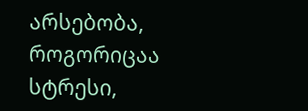არსებობა, როგორიცაა სტრესი,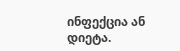ინფექცია ან დიეტა.